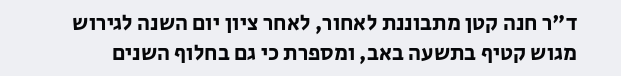ד"ר חנה קטן מתבוננת לאחור, לאחר ציון יום השנה לגירוש מגוש קטיף בתשעה באב, ומספרת כי גם בחלוף השנים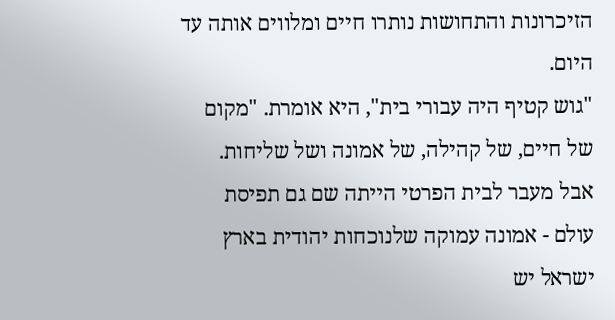הזיכרונות והתחושות נותרו חיים ומלווים אותה עד היום.
"גוש קטיף היה עבורי בית", היא אומרת. "מקום של חיים, של קהילה, של אמונה ושל שליחות. אבל מעבר לבית הפרטי הייתה שם גם תפיסת עולם - אמונה עמוקה שלנוכחות יהודית בארץ ישראל יש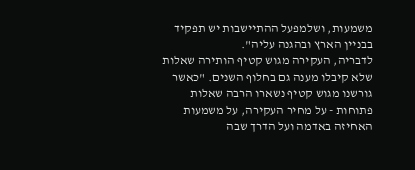משמעות, ושלמפעל ההתיישבות יש תפקיד בבניין הארץ ובהגנה עליה".
לדבריה, העקירה מגוש קטיף הותירה שאלות שלא קיבלו מענה גם בחלוף השנים. "כאשר גורשנו מגוש קטיף נשארו הרבה שאלות פתוחות - על מחיר העקירה, על משמעות האחיזה באדמה ועל הדרך שבה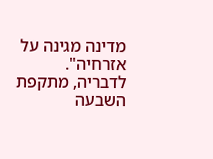מדינה מגינה על אזרחיה".
לדבריה, מתקפת השבעה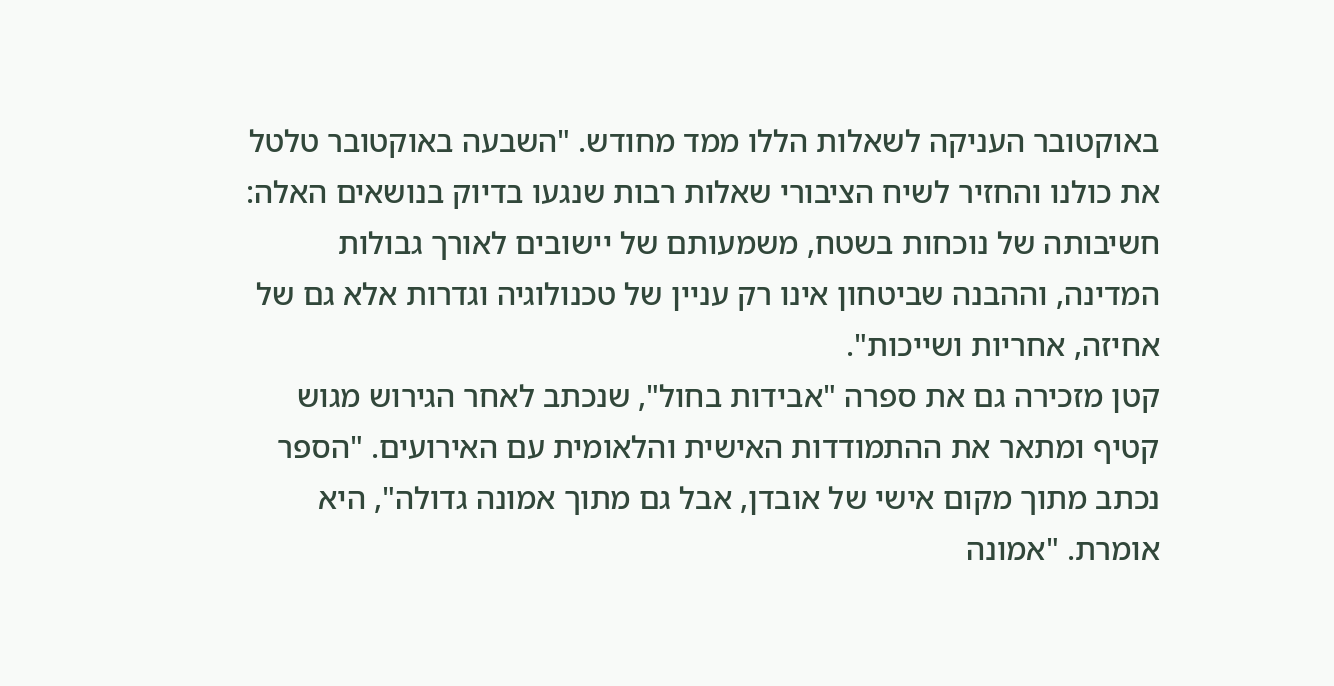באוקטובר העניקה לשאלות הללו ממד מחודש. "השבעה באוקטובר טלטל את כולנו והחזיר לשיח הציבורי שאלות רבות שנגעו בדיוק בנושאים האלה: חשיבותה של נוכחות בשטח, משמעותם של יישובים לאורך גבולות המדינה, וההבנה שביטחון אינו רק עניין של טכנולוגיה וגדרות אלא גם של אחיזה, אחריות ושייכות".
קטן מזכירה גם את ספרה "אבידות בחול", שנכתב לאחר הגירוש מגוש קטיף ומתאר את ההתמודדות האישית והלאומית עם האירועים. "הספר נכתב מתוך מקום אישי של אובדן, אבל גם מתוך אמונה גדולה", היא אומרת. "אמונה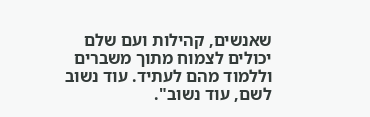שאנשים, קהילות ועם שלם יכולים לצמוח מתוך משברים וללמוד מהם לעתיד. עוד נשוב לשם, עוד נשוב".